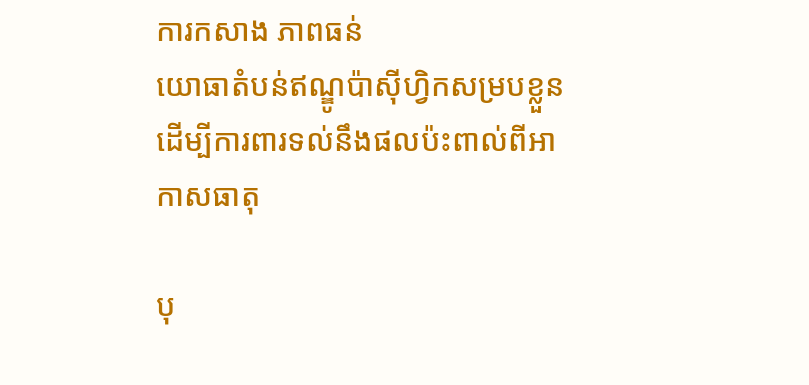ការកសាង ភាពធន់
យោធាតំបន់ឥណ្ឌូប៉ាស៊ីហ្វិកសម្របខ្លួន ដើម្បីការពារទល់នឹងផលប៉ះពាល់ពីអាកាសធាតុ

បុ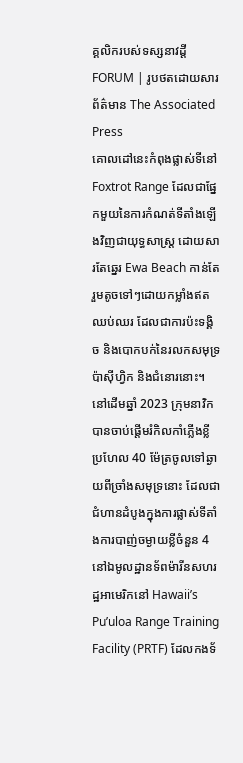គ្គលិករបស់ទស្សនាវដ្ដី FORUM | រូបថតដោយសារព័ត៌មាន The Associated Press
គោលដៅនេះកំពុងផ្លាស់ទីនៅ Foxtrot Range ដែលជាផ្នែកមួយនៃការកំណត់ទីតាំងឡើងវិញជាយុទ្ធសាស្រ្ត ដោយសារតែឆ្នេរ Ewa Beach កាន់តែរួមតូចទៅៗដោយកម្លាំងឥតឈប់ឈរ ដែលជាការប៉ះទង្គិច និងបោកបក់នៃរលកសមុទ្រប៉ាស៊ីហ្វិក និងជំនោរនោះ។ នៅដើមឆ្នាំ 2023 ក្រុមនាវិកបានចាប់ផ្តើមរំកិលកាំភ្លើងខ្លីប្រហែល 40 ម៉ែត្រចូលទៅឆ្ងាយពីច្រាំងសមុទ្រនោះ ដែលជាជំហានដំបូងក្នុងការផ្លាស់ទីតាំងការបាញ់ចម្ងាយខ្លីចំនួន 4 នៅឯមូលដ្ឋានទ័ពម៉ារីនសហរដ្ឋអាមេរិកនៅ Hawaii’s Pu’uloa Range Training Facility (PRTF) ដែលកងទ័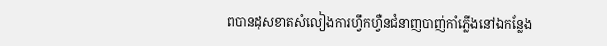ពបានដុសខាតសំលៀងការហ្វឹកហ្វឺនជំនាញបាញ់កាំភ្លើងនៅឯកន្លែង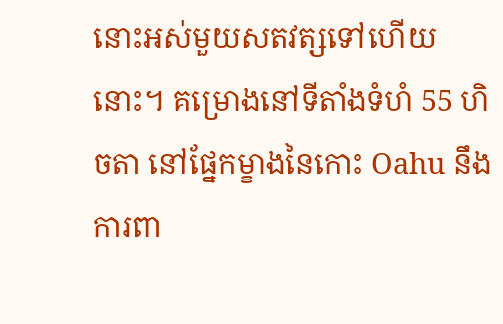នោះអស់មួយសតវត្សទៅហើយនោះ។ គម្រោងនៅទីតាំងទំហំ 55 ហិចតា នៅផ្នែកម្ខាងនៃកោះ Oahu នឹងការពា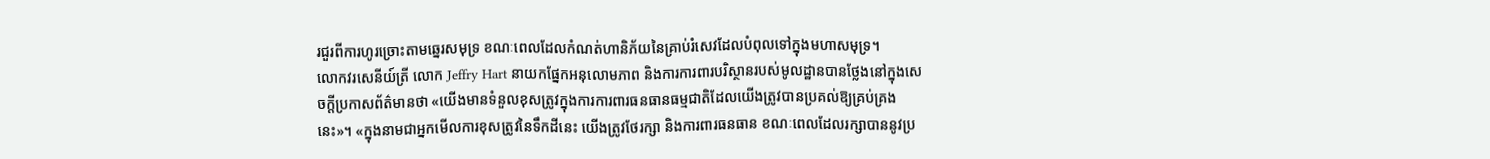រជួរពីការហូរច្រោះតាមឆ្នេរសមុទ្រ ខណៈពេលដែលកំណត់ហានិភ័យនៃគ្រាប់រំសេវដែលបំពុលទៅក្នុងមហាសមុទ្រ។
លោកវរសេនីយ៍ត្រី លោក Jeffry Hart នាយកផ្នែកអនុលោមភាព និងការការពារបរិស្ថានរបស់មូលដ្ឋានបានថ្លែងនៅក្នុងសេចក្តីប្រកាសព័ត៌មានថា «យើងមានទំនួលខុសត្រូវក្នុងការការពារធនធានធម្មជាតិដែលយើងត្រូវបានប្រគល់ឱ្យគ្រប់គ្រងនេះ»។ «ក្នុងនាមជាអ្នកមើលការខុសត្រូវនៃទឹកដីនេះ យើងត្រូវថែរក្សា និងការពារធនធាន ខណៈពេលដែលរក្សាបាននូវប្រ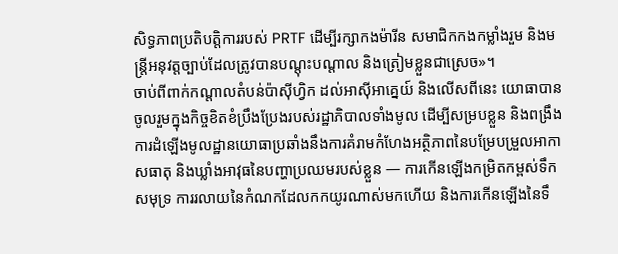សិទ្ធភាពប្រតិបត្តិការរបស់ PRTF ដើម្បីរក្សាកងម៉ារីន សមាជិកកងកម្លាំងរួម និងមន្ត្រីអនុវត្តច្បាប់ដែលត្រូវបានបណ្តុះបណ្តាល និងត្រៀមខ្លួនជាស្រេច»។
ចាប់ពីពាក់កណ្តាលតំបន់ប៉ាស៊ីហ្វិក ដល់អាស៊ីអាគ្នេយ៍ និងលើសពីនេះ យោធាបានចូលរួមក្នុងកិច្ចខិតខំប្រឹងប្រែងរបស់រដ្ឋាភិបាលទាំងមូល ដើម្បីសម្របខ្លួន និងពង្រឹងការដំឡើងមូលដ្ឋានយោធាប្រឆាំងនឹងការគំរាមកំហែងអត្ថិភាពនៃបម្រែបម្រួលអាកាសធាតុ និងឃ្លាំងអាវុធនៃបញ្ហាប្រឈមរបស់ខ្លួន — ការកើនឡើងកម្រិតកម្ពស់ទឹកសមុទ្រ ការរលាយនៃកំណកដែលកកយូរណាស់មកហើយ និងការកើនឡើងនៃទឹ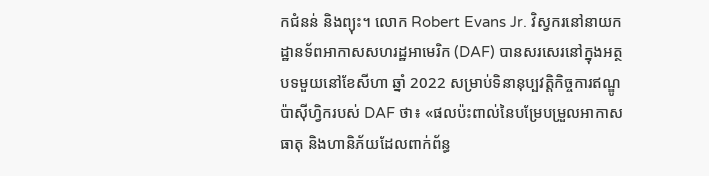កជំនន់ និងព្យុះ។ លោក Robert Evans Jr. វិស្វករនៅនាយកដ្ឋានទ័ពអាកាសសហរដ្ឋអាមេរិក (DAF) បានសរសេរនៅក្នុងអត្ថបទមួយនៅខែសីហា ឆ្នាំ 2022 សម្រាប់ទិនានុប្បវត្តិកិច្ចការឥណ្ឌូប៉ាស៊ីហ្វិករបស់ DAF ថា៖ «ផលប៉ះពាល់នៃបម្រែបម្រួលអាកាសធាតុ និងហានិភ័យដែលពាក់ព័ន្ធ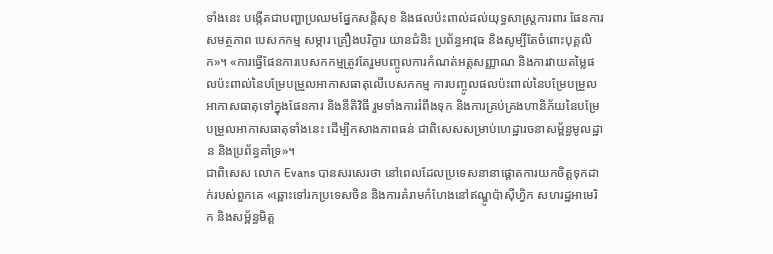ទាំងនេះ បង្កើតជាបញ្ហាប្រឈមផ្នែកសន្តិសុខ និងផលប៉ះពាល់ដល់យុទ្ធសាស្ត្រការពារ ផែនការ សមត្ថភាព បេសកកម្ម សម្ភារ គ្រឿងបរិក្ខារ យានជំនិះ ប្រព័ន្ធអាវុធ និងសូម្បីតែចំពោះបុគ្គលិក»។ «ការធ្វើផែនការបេសកកម្មត្រូវតែរួមបញ្ចូលការកំណត់អត្តសញ្ញាណ និងការវាយតម្លៃផលប៉ះពាល់នៃបម្រែបម្រួលអាកាសធាតុលើបេសកកម្ម ការបញ្ចូលផលប៉ះពាល់នៃបម្រែបម្រួលអាកាសធាតុទៅក្នុងផែនការ និងនីតិវិធី រួមទាំងការរំពឹងទុក និងការគ្រប់គ្រងហានិភ័យនៃបម្រែបម្រួលអាកាសធាតុទាំងនេះ ដើម្បីកសាងភាពធន់ ជាពិសេសសម្រាប់ហេដ្ឋារចនាសម្ព័ន្ធមូលដ្ឋាន និងប្រព័ន្ធគាំទ្រ»។
ជាពិសេស លោក Evans បានសរសេរថា នៅពេលដែលប្រទេសនានាផ្តោតការយកចិត្តទុកដាក់របស់ពួកគេ «ឆ្ពោះទៅរកប្រទេសចិន និងការគំរាមកំហែងនៅឥណ្ឌូប៉ាស៊ីហ្វិក សហរដ្ឋអាមេរិក និងសម្ព័ន្ធមិត្ត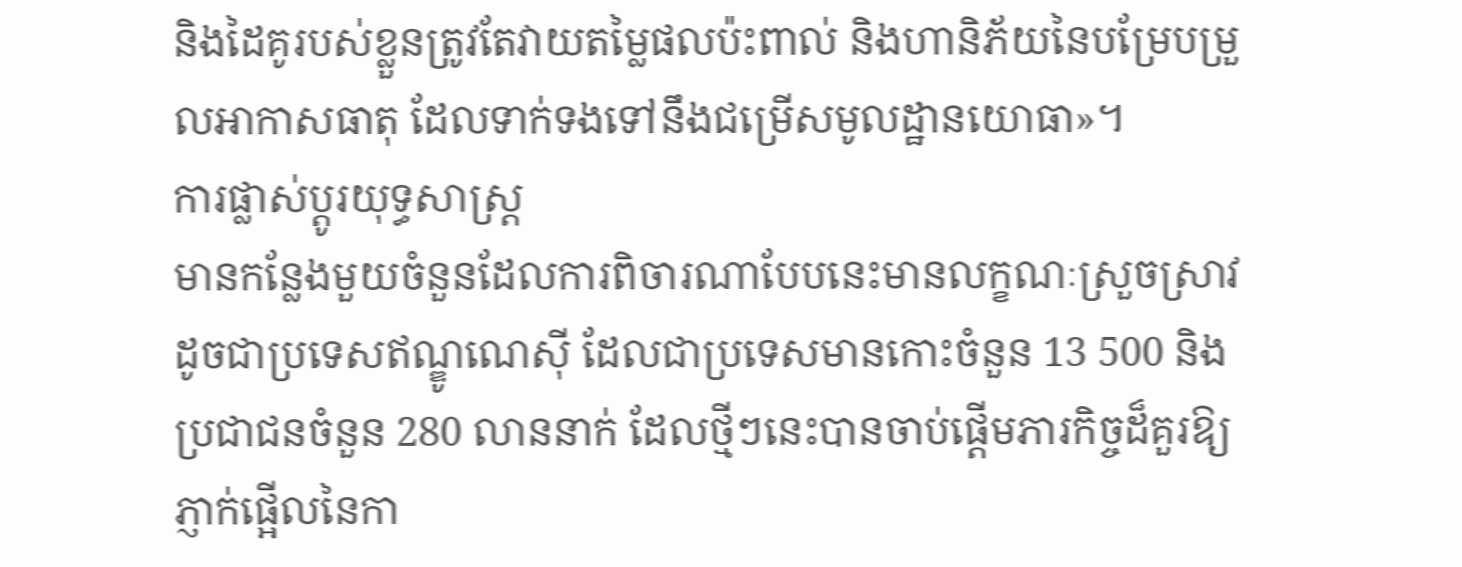និងដៃគូរបស់ខ្លួនត្រូវតែវាយតម្លៃផលប៉ះពាល់ និងហានិភ័យនៃបម្រែបម្រួលអាកាសធាតុ ដែលទាក់ទងទៅនឹងជម្រើសមូលដ្ឋានយោធា»។
ការផ្លាស់ប្តូរយុទ្ធសាស្ត្រ
មានកន្លែងមួយចំនួនដែលការពិចារណាបែបនេះមានលក្ខណៈស្រួចស្រាវដូចជាប្រទេសឥណ្ឌូណេស៊ី ដែលជាប្រទេសមានកោះចំនួន 13 500 និងប្រជាជនចំនួន 280 លាននាក់ ដែលថ្មីៗនេះបានចាប់ផ្តើមភារកិច្ចដ៏គួរឱ្យភ្ញាក់ផ្អើលនៃកា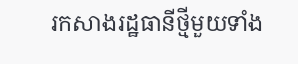រកសាងរដ្ឋធានីថ្មីមួយទាំង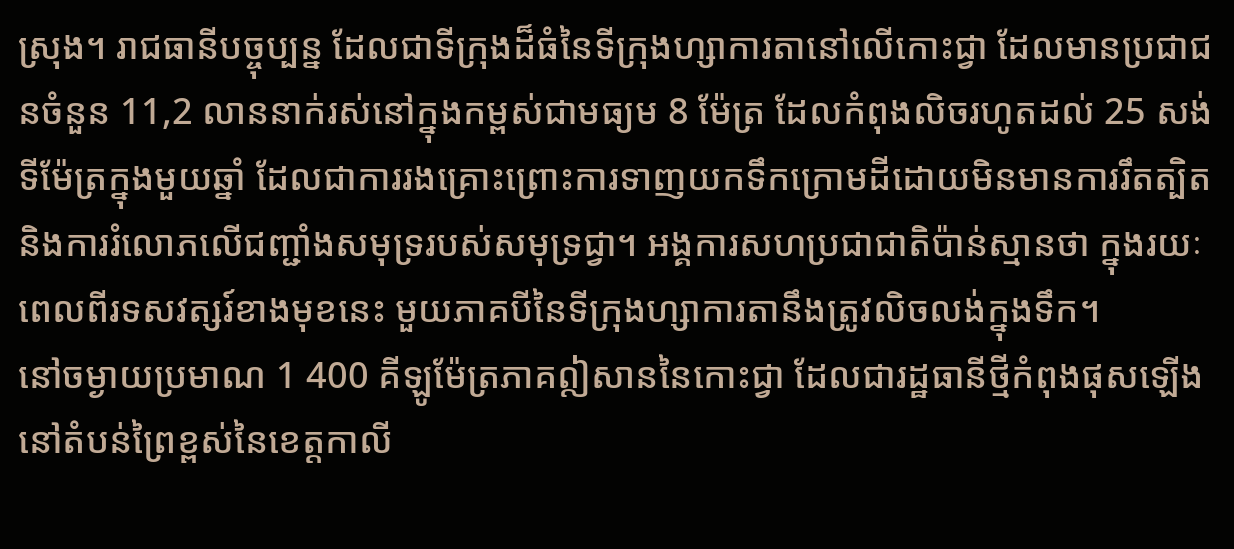ស្រុង។ រាជធានីបច្ចុប្បន្ន ដែលជាទីក្រុងដ៏ធំនៃទីក្រុងហ្សាការតានៅលើកោះជ្វា ដែលមានប្រជាជនចំនួន 11,2 លាននាក់រស់នៅក្នុងកម្ពស់ជាមធ្យម 8 ម៉ែត្រ ដែលកំពុងលិចរហូតដល់ 25 សង់ទីម៉ែត្រក្នុងមួយឆ្នាំ ដែលជាការរងគ្រោះព្រោះការទាញយកទឹកក្រោមដីដោយមិនមានការរឹតត្បិត និងការរំលោភលើជញ្ជាំងសមុទ្ររបស់សមុទ្រជ្វា។ អង្គការសហប្រជាជាតិប៉ាន់ស្មានថា ក្នុងរយៈពេលពីរទសវត្សរ៍ខាងមុខនេះ មួយភាគបីនៃទីក្រុងហ្សាការតានឹងត្រូវលិចលង់ក្នុងទឹក។
នៅចម្ងាយប្រមាណ 1 400 គីឡូម៉ែត្រភាគឦសាននៃកោះជ្វា ដែលជារដ្ឋធានីថ្មីកំពុងផុសឡើងនៅតំបន់ព្រៃខ្ពស់នៃខេត្តកាលី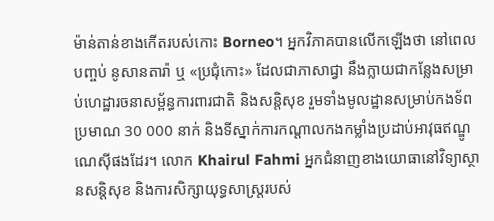ម៉ាន់តាន់ខាងកើតរបស់កោះ Borneo។ អ្នកវិភាគបានលើកឡើងថា នៅពេលបញ្ចប់ នូសានតារ៉ា ឬ «ប្រជុំកោះ» ដែលជាភាសាជ្វា នឹងក្លាយជាកន្លែងសម្រាប់ហេដ្ឋារចនាសម្ព័ន្ធការពារជាតិ និងសន្តិសុខ រួមទាំងមូលដ្ឋានសម្រាប់កងទ័ពប្រមាណ 30 000 នាក់ និងទីស្នាក់ការកណ្តាលកងកម្លាំងប្រដាប់អាវុធឥណ្ឌូណេស៊ីផងដែរ។ លោក Khairul Fahmi អ្នកជំនាញខាងយោធានៅវិទ្យាស្ថានសន្តិសុខ និងការសិក្សាយុទ្ធសាស្ត្ររបស់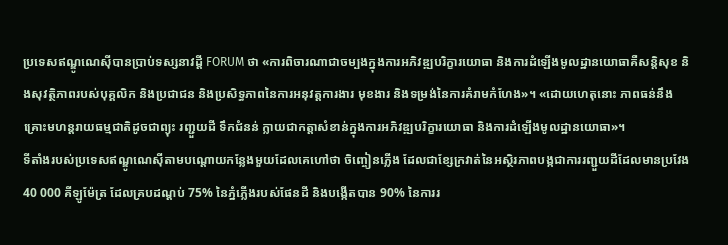ប្រទេសឥណ្ឌូណេស៊ីបានប្រាប់ទស្សនាវដ្តី FORUM ថា «ការពិចារណាជាចម្បងក្នុងការអភិវឌ្ឍបរិក្ខារយោធា និងការដំឡើងមូលដ្ឋានយោធាគឺសន្តិសុខ និងសុវត្ថិភាពរបស់បុគ្គលិក និងប្រជាជន និងប្រសិទ្ធភាពនៃការអនុវត្តការងារ មុខងារ និងទម្រង់នៃការគំរាមកំហែង»។ «ដោយហេតុនោះ ភាពធន់នឹងគ្រោះមហន្តរាយធម្មជាតិដូចជាព្យុះ រញ្ជួយដី ទឹកជំនន់ ក្លាយជាកត្តាសំខាន់ក្នុងការអភិវឌ្ឍបរិក្ខារយោធា និងការដំឡើងមូលដ្ឋានយោធា»។
ទីតាំងរបស់ប្រទេសឥណ្ឌូណេស៊ីតាមបណ្តោយកន្លែងមួយដែលគេហៅថា ចិញ្ចៀនភ្លើង ដែលជាខ្សែក្រវាត់នៃអស្ថិរភាពបង្កជាការរញ្ជួយដីដែលមានប្រវែង 40 000 គីឡូម៉ែត្រ ដែលគ្របដណ្តប់ 75% នៃភ្នំភ្លើងរបស់ផែនដី និងបង្កើតបាន 90% នៃការរ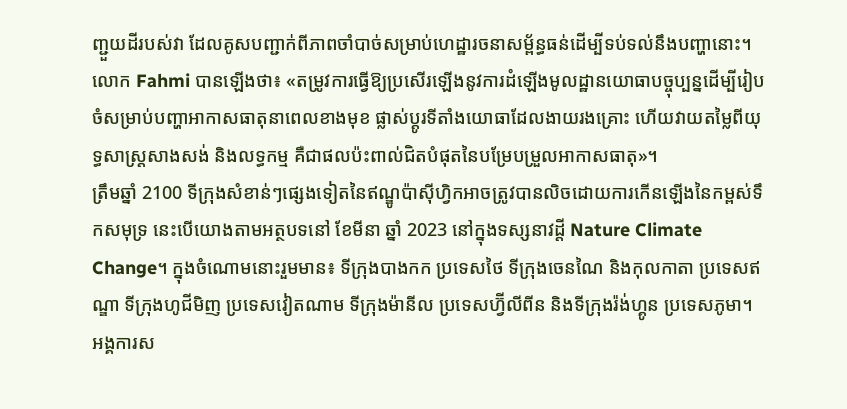ញ្ជួយដីរបស់វា ដែលគូសបញ្ជាក់ពីភាពចាំបាច់សម្រាប់ហេដ្ឋារចនាសម្ព័ន្ធធន់ដើម្បីទប់ទល់នឹងបញ្ហានោះ។ លោក Fahmi បានឡើងថា៖ «តម្រូវការធ្វើឱ្យប្រសើរឡើងនូវការដំឡើងមូលដ្ឋានយោធាបច្ចុប្បន្នដើម្បីរៀបចំសម្រាប់បញ្ហាអាកាសធាតុនាពេលខាងមុខ ផ្លាស់ប្តូរទីតាំងយោធាដែលងាយរងគ្រោះ ហើយវាយតម្លៃពីយុទ្ធសាស្ត្រសាងសង់ និងលទ្ធកម្ម គឺជាផលប៉ះពាល់ជិតបំផុតនៃបម្រែបម្រួលអាកាសធាតុ»។
ត្រឹមឆ្នាំ 2100 ទីក្រុងសំខាន់ៗផ្សេងទៀតនៃឥណ្ឌូប៉ាស៊ីហ្វិកអាចត្រូវបានលិចដោយការកើនឡើងនៃកម្ពស់ទឹកសមុទ្រ នេះបើយោងតាមអត្ថបទនៅ ខែមីនា ឆ្នាំ 2023 នៅក្នុងទស្សនាវដ្តី Nature Climate Change។ ក្នុងចំណោមនោះរួមមាន៖ ទីក្រុងបាងកក ប្រទេសថៃ ទីក្រុងចេនណៃ និងកុលកាតា ប្រទេសឥណ្ឌា ទីក្រុងហូជីមិញ ប្រទេសវៀតណាម ទីក្រុងម៉ានីល ប្រទេសហ្វ៊ីលីពីន និងទីក្រុងរ៉ង់ហ្គូន ប្រទេសភូមា។ អង្គការស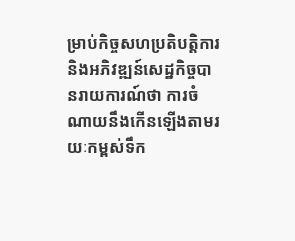ម្រាប់កិច្ចសហប្រតិបត្តិការ និងអភិវឌ្ឍន៍សេដ្ឋកិច្ចបានរាយការណ៍ថា ការចំណាយនឹងកើនឡើងតាមរយៈកម្ពស់ទឹក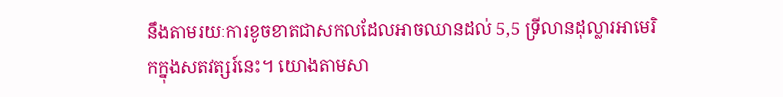នឹងតាមរយៈការខូចខាតជាសកលដែលអាចឈានដល់ 5,5 ទ្រីលានដុល្លារអាមេរិកក្នុងសតវត្សរ៍នេះ។ យោងតាមសា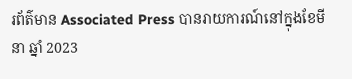រព័ត៌មាន Associated Press បានរាយការណ៍នៅក្នុងខែមីនា ឆ្នាំ 2023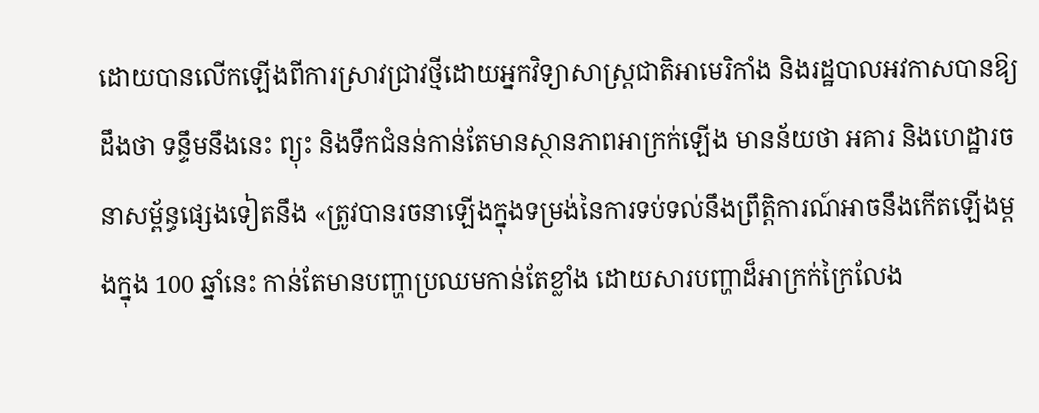ដោយបានលើកឡើងពីការស្រាវជ្រាវថ្មីដោយអ្នកវិទ្យាសាស្ត្រជាតិអាមេរិកាំង និងរដ្ឋបាលអវកាសបានឱ្យដឹងថា ទន្ទឹមនឹងនេះ ព្យុះ និងទឹកជំនន់កាន់តែមានស្ថានភាពអាក្រក់ឡើង មានន័យថា អគារ និងហេដ្ឋារចនាសម្ព័ន្ធផ្សេងទៀតនឹង «ត្រូវបានរចនាឡើងក្នុងទម្រង់នៃការទប់ទល់នឹងព្រឹត្តិការណ៍អាចនឹងកើតឡើងម្តងក្នុង 100 ឆ្នាំនេះ កាន់តែមានបញ្ហាប្រឈមកាន់តែខ្លាំង ដោយសារបញ្ហាដ៏អាក្រក់ក្រៃលែង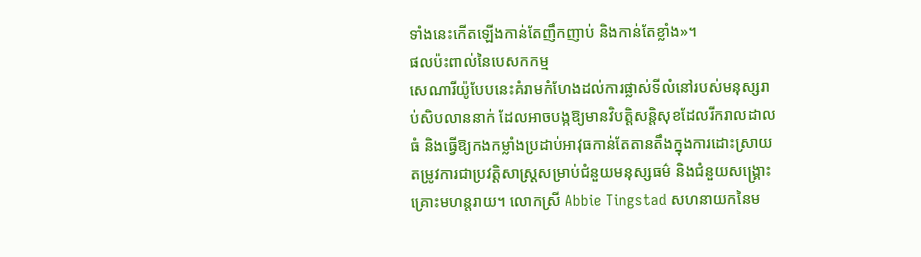ទាំងនេះកើតឡើងកាន់តែញឹកញាប់ និងកាន់តែខ្លាំង»។
ផលប៉ះពាល់នៃបេសកកម្ម
សេណារីយ៉ូបែបនេះគំរាមកំហែងដល់ការផ្លាស់ទីលំនៅរបស់មនុស្សរាប់សិបលាននាក់ ដែលអាចបង្កឱ្យមានវិបត្តិសន្តិសុខដែលរីករាលដាលធំ និងធ្វើឱ្យកងកម្លាំងប្រដាប់អាវុធកាន់តែតានតឹងក្នុងការដោះស្រាយតម្រូវការជាប្រវត្តិសាស្ត្រសម្រាប់ជំនួយមនុស្សធម៌ និងជំនួយសង្គ្រោះគ្រោះមហន្តរាយ។ លោកស្រី Abbie Tingstad សហនាយកនៃម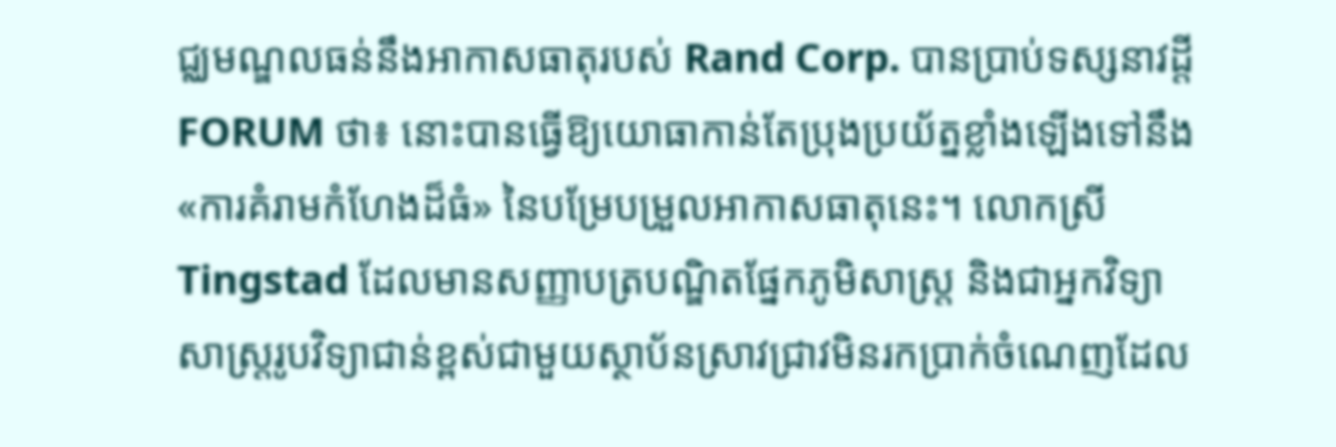ជ្ឈមណ្ឌលធន់នឹងអាកាសធាតុរបស់ Rand Corp. បានប្រាប់ទស្សនាវដ្តី FORUM ថា៖ នោះបានធ្វើឱ្យយោធាកាន់តែប្រុងប្រយ័ត្នខ្លាំងឡើងទៅនឹង «ការគំរាមកំហែងដ៏ធំ» នៃបម្រែបម្រួលអាកាសធាតុនេះ។ លោកស្រី Tingstad ដែលមានសញ្ញាបត្របណ្ឌិតផ្នែកភូមិសាស្ត្រ និងជាអ្នកវិទ្យាសាស្ត្ររូបវិទ្យាជាន់ខ្ពស់ជាមួយស្ថាប័នស្រាវជ្រាវមិនរកប្រាក់ចំណេញដែល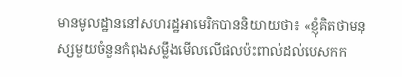មានមូលដ្ឋាននៅសហរដ្ឋអាមេរិកបាននិយាយថា៖ «ខ្ញុំគិតថាមនុស្សមួយចំនួនកំពុងសម្លឹងមើលលើផលប៉ះពាល់ដល់បេសកក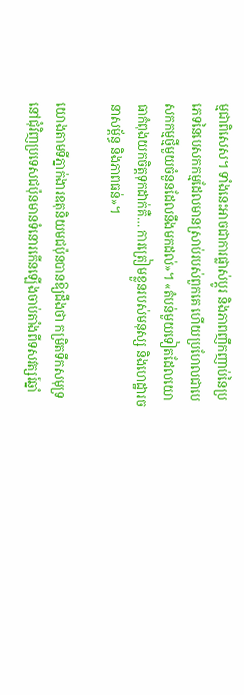ម្មជាពិសេស។ ទាំងនេះអាចជាការផ្លាស់ប្តូរ និងភាពញឹកញាប់នៃប្រភេទនៃបេសកកម្មដែលមានស្រាប់របស់ពួកគេ ហើយប្រហែលជាបេសកកម្មថ្មីមួយចំនួនដែលនឹងមកដល់»។ «តំបន់មួយទៀតដែលយោធាកំពុងយកចិត្តទុកដាក់គឺ… ការត្រៀមខ្លួនរបស់មនុស្ស និងហេដ្ឋារចនាសម្ព័ន្ធ និងភាពធន់»។

យោងតាមទីភ្នាក់ងារឧតុនិយមជប៉ុនបានឱ្យដឹងថា កម្រិតទឹកសមុទ្រនៅជុំវិញប្រទេសជប៉ុនមានទំនោរកើនឡើងចាប់តាំងពីទសវត្សរ៍ឆ្នាំ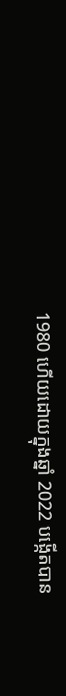1980 ហើយដោយក្នុងឆ្នាំ 2022 បង្កើតបាន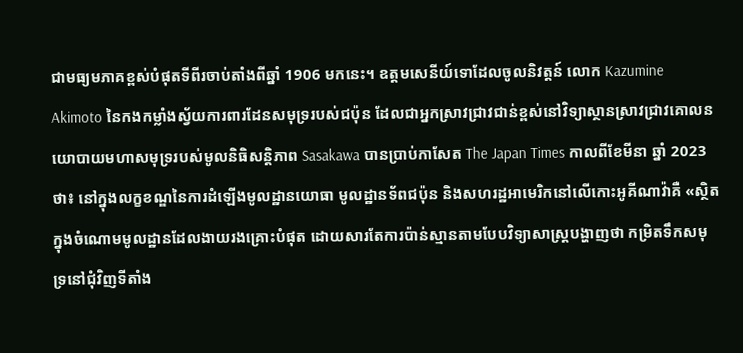ជាមធ្យមភាគខ្ពស់បំផុតទីពីរចាប់តាំងពីឆ្នាំ 1906 មកនេះ។ ឧត្ដមសេនីយ៍ទោដែលចូលនិវត្តន៍ លោក Kazumine Akimoto នៃកងកម្លាំងស្វ័យការពារដែនសមុទ្ររបស់ជប៉ុន ដែលជាអ្នកស្រាវជ្រាវជាន់ខ្ពស់នៅវិទ្យាស្ថានស្រាវជ្រាវគោលនយោបាយមហាសមុទ្ររបស់មូលនិធិសន្តិភាព Sasakawa បានប្រាប់កាសែត The Japan Times កាលពីខែមីនា ឆ្នាំ 2023 ថា៖ នៅក្នុងលក្ខខណ្ឌនៃការដំឡើងមូលដ្ឋានយោធា មូលដ្ឋានទ័ពជប៉ុន និងសហរដ្ឋអាមេរិកនៅលើកោះអូគីណាវ៉ាគឺ «ស្ថិតក្នុងចំណោមមូលដ្ឋានដែលងាយរងគ្រោះបំផុត ដោយសារតែការប៉ាន់ស្មានតាមបែបវិទ្យាសាស្ត្របង្ហាញថា កម្រិតទឹកសមុទ្រនៅជុំវិញទីតាំង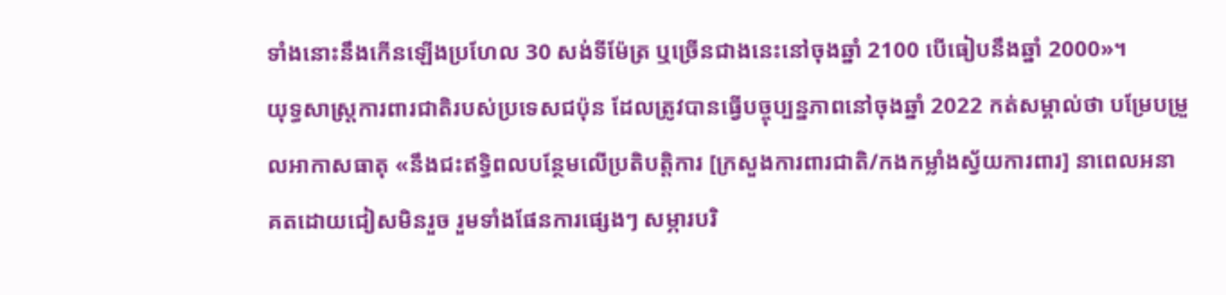ទាំងនោះនឹងកើនឡើងប្រហែល 30 សង់ទីម៉ែត្រ ឬច្រើនជាងនេះនៅចុងឆ្នាំ 2100 បើធៀបនឹងឆ្នាំ 2000»។
យុទ្ធសាស្ត្រការពារជាតិរបស់ប្រទេសជប៉ុន ដែលត្រូវបានធ្វើបច្ចុប្បន្នភាពនៅចុងឆ្នាំ 2022 កត់សម្គាល់ថា បម្រែបម្រួលអាកាសធាតុ «នឹងជះឥទ្ធិពលបន្ថែមលើប្រតិបត្តិការ [ក្រសួងការពារជាតិ/កងកម្លាំងស្វ័យការពារ] នាពេលអនាគតដោយជៀសមិនរួច រួមទាំងផែនការផ្សេងៗ សម្ភារបរិ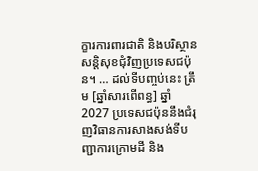ក្ខារការពារជាតិ និងបរិស្ថានសន្តិសុខជុំវិញប្រទេសជប៉ុន។ … ដល់ទីបញ្ចប់នេះ ត្រឹម [ឆ្នាំសារពើពន្ធ] ឆ្នាំ 2027 ប្រទេសជប៉ុននឹងជំរុញវិធានការសាងសង់ទីបញ្ជាការក្រោមដី និង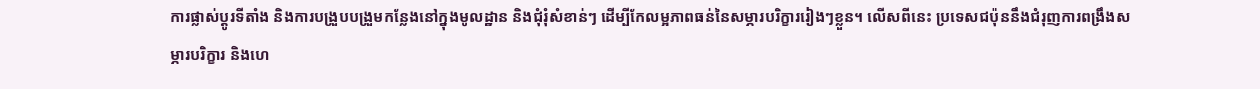ការផ្លាស់ប្តូរទីតាំង និងការបង្រួបបង្រួមកន្លែងនៅក្នុងមូលដ្ឋាន និងជុំរុំសំខាន់ៗ ដើម្បីកែលម្អភាពធន់នៃសម្ភារបរិក្ខាររៀងៗខ្លួន។ លើសពីនេះ ប្រទេសជប៉ុននឹងជំរុញការពង្រឹងសម្ភារបរិក្ខារ និងហេ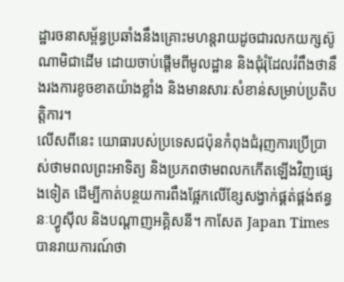ដ្ឋារចនាសម្ព័ន្ធប្រឆាំងនឹងគ្រោះមហន្តរាយដូចជារលកយក្សស៊ូណាមិជាដើម ដោយចាប់ផ្តើមពីមូលដ្ឋាន និងជុំរុំដែលរំពឹងថានឹងរងការខូចខាតយ៉ាងខ្លាំង និងមានសារៈសំខាន់សម្រាប់ប្រតិបត្តិការ។
លើសពីនេះ យោធារបស់ប្រទេសជប៉ុនកំពុងជំរុញការប្រើប្រាស់ថាមពលព្រះអាទិត្យ និងប្រភពថាមពលកកើតឡើងវិញផ្សេងទៀត ដើម្បីកាត់បន្ថយការពឹងផ្អែកលើខ្សែសង្វាក់ផ្គត់ផ្គង់ឥន្ធនៈហ្វូស៊ីល និងបណ្តាញអគ្គិសនី។ កាសែត Japan Times បានរាយការណ៍ថា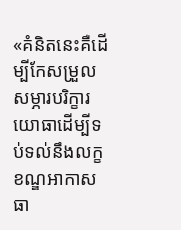«គំនិតនេះគឺដើម្បីកែសម្រួលសម្ភារបរិក្ខារយោធាដើម្បីទប់ទល់នឹងលក្ខខណ្ឌអាកាសធា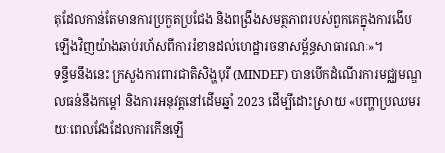តុដែលកាន់តែមានការប្រកួតប្រជែង និងពង្រឹងសមត្ថភាពរបស់ពួកគេក្នុងការងើបឡើងវិញយ៉ាងឆាប់រហ័សពីការរំខានដល់ហេដ្ឋារចនាសម្ព័ន្ធសាធារណៈ»។
ទន្ទឹមនឹងនេះ ក្រសួងការពារជាតិសិង្ហបុរី (MINDEF) បានបើកដំណើរការមជ្ឈមណ្ឌលធន់នឹងកម្ដៅ និងការអនុវត្តនៅដើមឆ្នាំ 2023 ដើម្បីដោះស្រាយ «បញ្ហាប្រឈមរយៈពេលវែងដែលការកើនឡើ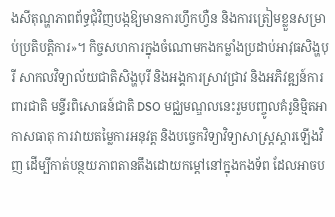ងសីតុណ្ហភាពព័ទ្ធជុំវិញបង្កឱ្យមានការហ្វឹកហ្វឺន និងការត្រៀមខ្លួនសម្រាប់ប្រតិបត្តិការ»។ កិច្ចសហការក្នុងចំណោមកងកម្លាំងប្រដាប់អាវុធសិង្ហបុរី សាកលវិទ្យាល័យជាតិសិង្ហបុរី និងអង្គការស្រាវជ្រាវ និងអភិវឌ្ឍន៍ការពារជាតិ មន្ទីរពិសោធន៍ជាតិ DSO មជ្ឈមណ្ឌលនេះរួមបញ្ចូលគំរូនិមិ្មតអាកាសធាតុ ការវាយតម្លៃការអនុវត្ត និងបច្ចេកវិទ្យាវិទ្យាសាស្ត្រស្តារឡើងវិញ ដើម្បីកាត់បន្ថយភាពតានតឹងដោយកម្ដៅនៅក្នុងកងទ័ព ដែលអាចប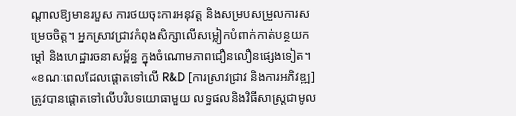ណ្តាលឱ្យមានរបួស ការថយចុះការអនុវត្ត និងសម្របសម្រួលការសម្រេចចិត្ត។ អ្នកស្រាវជ្រាវកំពុងសិក្សាលើសម្លៀកបំពាក់កាត់បន្ថយកម្ដៅ និងហេដ្ឋារចនាសម្ព័ន្ធ ក្នុងចំណោមភាពជឿនលឿនផ្សេងទៀត។
«ខណៈពេលដែលផ្តោតទៅលើ R&D [ការស្រាវជ្រាវ និងការអភិវឌ្ឍ] ត្រូវបានផ្តោតទៅលើបរិបទយោធាមួយ លទ្ធផលនិងវិធីសាស្រ្តជាមូល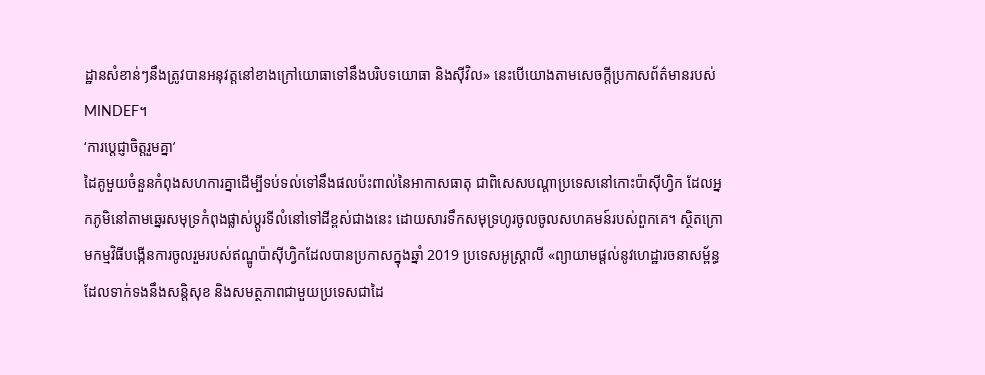ដ្ឋានសំខាន់ៗនឹងត្រូវបានអនុវត្តនៅខាងក្រៅយោធាទៅនឹងបរិបទយោធា និងស៊ីវិល» នេះបើយោងតាមសេចក្ដីប្រកាសព័ត៌មានរបស់ MINDEF។
‘ការប្តេជ្ញាចិត្តរួមគ្នា’
ដៃគូមួយចំនួនកំពុងសហការគ្នាដើម្បីទប់ទល់ទៅនឹងផលប៉ះពាល់នៃអាកាសធាតុ ជាពិសេសបណ្ដាប្រទេសនៅកោះប៉ាស៊ីហ្វិក ដែលអ្នកភូមិនៅតាមឆ្នេរសមុទ្រកំពុងផ្លាស់ប្តូរទីលំនៅទៅដីខ្ពស់ជាងនេះ ដោយសារទឹកសមុទ្រហូរចូលចូលសហគមន៍របស់ពួកគេ។ ស្ថិតក្រោមកម្មវិធីបង្កើនការចូលរួមរបស់ឥណ្ឌូប៉ាស៊ីហ្វិកដែលបានប្រកាសក្នុងឆ្នាំ 2019 ប្រទេសអូស្ត្រាលី «ព្យាយាមផ្តល់នូវហេដ្ឋារចនាសម្ព័ន្ធដែលទាក់ទងនឹងសន្តិសុខ និងសមត្ថភាពជាមួយប្រទេសជាដៃ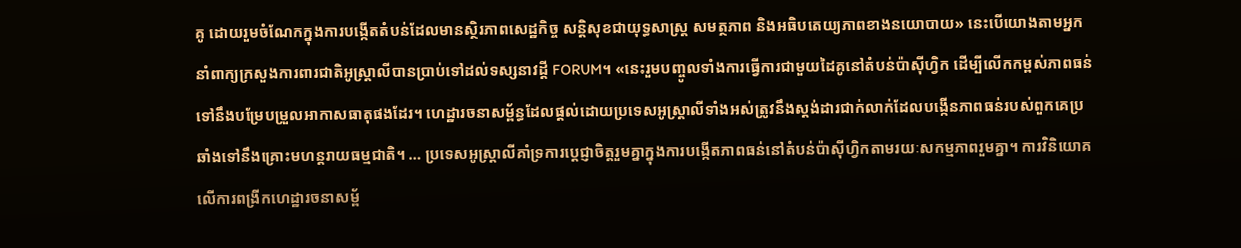គូ ដោយរួមចំណែកក្នុងការបង្កើតតំបន់ដែលមានស្ថិរភាពសេដ្ឋកិច្ច សន្តិសុខជាយុទ្ធសាស្រ្ត សមត្ថភាព និងអធិបតេយ្យភាពខាងនយោបាយ» នេះបើយោងតាមអ្នកនាំពាក្យក្រសួងការពារជាតិអូស្ត្រាលីបានប្រាប់ទៅដល់ទស្សនាវដ្តី FORUM។ «នេះរួមបញ្ចូលទាំងការធ្វើការជាមួយដៃគូនៅតំបន់ប៉ាស៊ីហ្វិក ដើម្បីលើកកម្ពស់ភាពធន់ទៅនឹងបម្រែបម្រួលអាកាសធាតុផងដែរ។ ហេដ្ឋារចនាសម្ព័ន្ធដែលផ្តល់ដោយប្រទេសអូស្ត្រាលីទាំងអស់ត្រូវនឹងស្តង់ដារជាក់លាក់ដែលបង្កើនភាពធន់របស់ពួកគេប្រឆាំងទៅនឹងគ្រោះមហន្តរាយធម្មជាតិ។ … ប្រទេសអូស្ត្រាលីគាំទ្រការប្តេជ្ញាចិត្តរួមគ្នាក្នុងការបង្កើតភាពធន់នៅតំបន់ប៉ាស៊ីហ្វិកតាមរយៈសកម្មភាពរួមគ្នា។ ការវិនិយោគលើការពង្រីកហេដ្ឋារចនាសម្ព័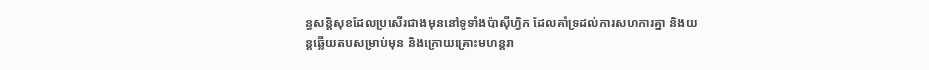ន្ធសន្តិសុខដែលប្រសើរជាងមុននៅទូទាំងប៉ាស៊ីហ្វិក ដែលគាំទ្រដល់ការសហការគ្នា និងយន្តឆ្លើយតបសម្រាប់មុន និងក្រោយគ្រោះមហន្តរា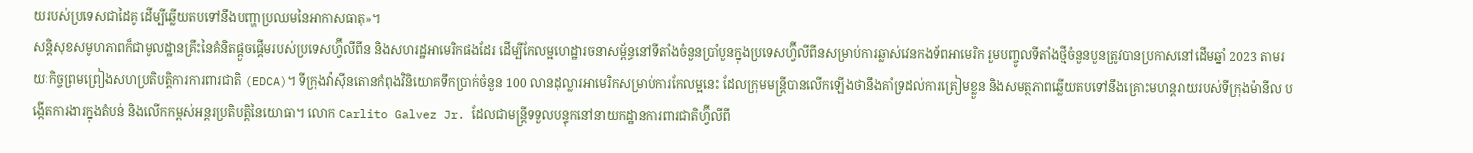យរបស់ប្រទេសជាដៃគូ ដើម្បីឆ្លើយតបទៅនឹងបញ្ហាប្រឈមនៃអាកាសធាតុ»។
សន្តិសុខសមូហភាពក៏ជាមូលដ្ឋានគ្រឹះនៃគំនិតផ្តួចផ្តើមរបស់ប្រទេសហ្វ៊ីលីពីន និងសហរដ្ឋអាមេរិកផងដែរ ដើម្បីកែលម្អហេដ្ឋារចនាសម្ព័ន្ធនៅទីតាំងចំនួនប្រាំបួនក្នុងប្រទេសហ្វ៊ីលីពីនសម្រាប់ការឆ្លាស់វេនកងទ័ពអាមេរិក រួមបញ្ចូលទីតាំងថ្មីចំនួនបួនត្រូវបានប្រកាសនៅដើមឆ្នាំ 2023 តាមរយៈកិច្ចព្រមព្រៀងសហប្រតិបត្តិការការពារជាតិ (EDCA)។ ទីក្រុងវ៉ាស៊ីនតោនកំពុងវិនិយោគទឹកប្រាក់ចំនួន 100 លានដុល្លារអាមេរិកសម្រាប់ការកែលម្អនេះ ដែលក្រុមមន្ត្រីបានលើកឡើងថានឹងគាំទ្រដល់ការត្រៀមខ្លួន និងសមត្ថភាពឆ្លើយតបទៅនឹងគ្រោះមហន្តរាយរបស់ទីក្រុងម៉ានីល បង្កើតការងារក្នុងតំបន់ និងលើកកម្ពស់អន្តរប្រតិបត្តិនៃយោធា។ លោក Carlito Galvez Jr. ដែលជាមន្ត្រីទទួលបន្ទុកនៅនាយកដ្ឋានការពារជាតិហ្វ៊ីលីពី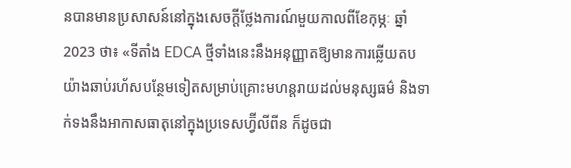នបានមានប្រសាសន៍នៅក្នុងសេចក្តីថ្លែងការណ៍មួយកាលពីខែកុម្ភៈ ឆ្នាំ 2023 ថា៖ «ទីតាំង EDCA ថ្មីទាំងនេះនឹងអនុញ្ញាតឱ្យមានការឆ្លើយតបយ៉ាងឆាប់រហ័សបន្ថែមទៀតសម្រាប់គ្រោះមហន្តរាយដល់មនុស្សធម៌ និងទាក់ទងនឹងអាកាសធាតុនៅក្នុងប្រទេសហ្វ៊ីលីពីន ក៏ដូចជា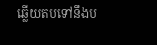ឆ្លើយតបទៅនឹងប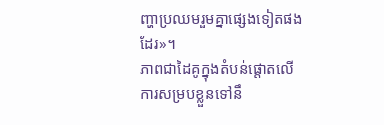ញ្ហាប្រឈមរួមគ្នាផ្សេងទៀតផងដែរ»។
ភាពជាដៃគូក្នុងតំបន់ផ្តោតលើការសម្របខ្លួនទៅនឹ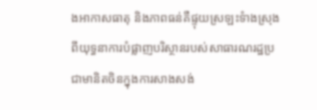ងអាកាសធាតុ និងភាពធន់គឺផ្ទុយស្រឡះទំាងស្រុងពីយុទ្ធនាការបំផ្លាញបរិស្ថានរបស់សាធារណរដ្ឋប្រជាមានិតចិនក្នុងការសាងសង់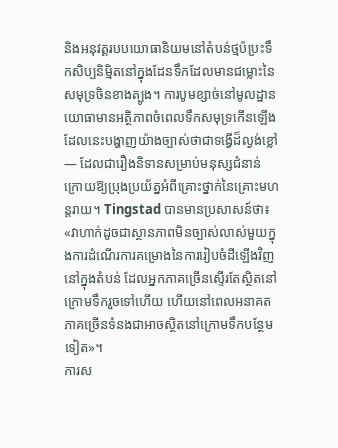និងអនុវត្ដរបបយោធានិយមនៅតំបន់ថ្មប៉ប្រះទឹកសិប្បនិម្មិតនៅក្នុងដែនទឹកដែលមានជម្លោះនៃសមុទ្រចិនខាងត្បូង។ ការបូមខ្សាច់នៅមូលដ្ឋានយោធាមានអត្ថិភាពចំពេលទឹកសមុទ្រកើនឡើង ដែលនេះបង្ហាញយ៉ាងច្បាស់ថាជាទង្វើដ៏ល្ងង់ខ្លៅ — ដែលជារឿងនិទានសម្រាប់មនុស្សជំនាន់ក្រោយឱ្យប្រុងប្រយ័ត្នអំពីគ្រោះថ្នាក់នៃគ្រោះមហន្តរាយ។ Tingstad បានមានប្រសាសន៍ថា៖ «វាហាក់ដូចជាស្ថានភាពមិនច្បាស់លាស់មួយក្នុងការដំណើរការគម្រោងនៃការរៀបចំដីឡើងវិញនៅក្នុងតំបន់ ដែលអ្នកភាគច្រើនស្ទើរតែស្ថិតនៅក្រោមទឹករួចទៅហើយ ហើយនៅពេលអនាគត ភាគច្រើនទំនងជាអាចស្ថិតនៅក្រោមទឹកបន្ថែមទៀត»។
ការស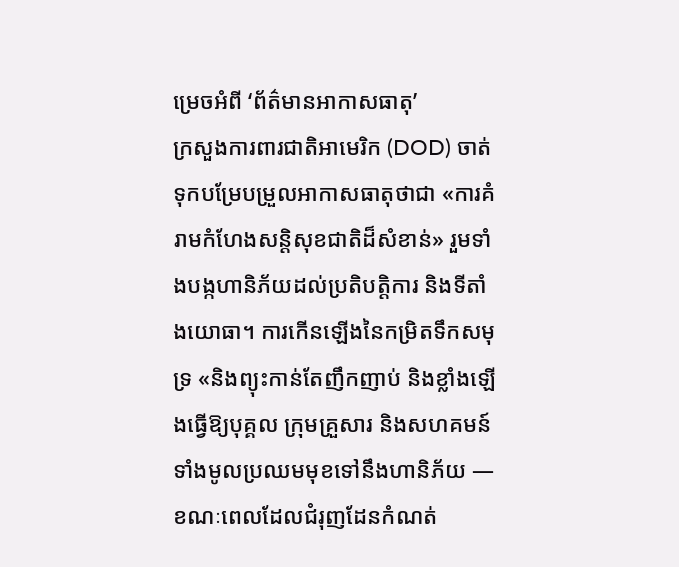ម្រេចអំពី ‘ព័ត៌មានអាកាសធាតុ’
ក្រសួងការពារជាតិអាមេរិក (DOD) ចាត់ទុកបម្រែបម្រួលអាកាសធាតុថាជា «ការគំរាមកំហែងសន្តិសុខជាតិដ៏សំខាន់» រួមទាំងបង្កហានិភ័យដល់ប្រតិបត្តិការ និងទីតាំងយោធា។ ការកើនឡើងនៃកម្រិតទឹកសមុទ្រ «និងព្យុះកាន់តែញឹកញាប់ និងខ្លាំងឡើងធ្វើឱ្យបុគ្គល ក្រុមគ្រួសារ និងសហគមន៍ទាំងមូលប្រឈមមុខទៅនឹងហានិភ័យ — ខណៈពេលដែលជំរុញដែនកំណត់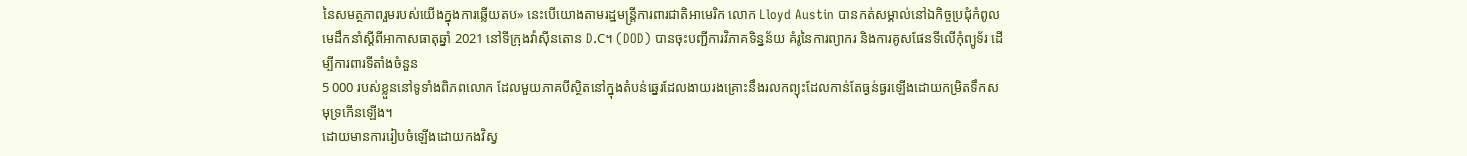នៃសមត្ថភាពរួមរបស់យើងក្នុងការឆ្លើយតប» នេះបើយោងតាមរដ្ឋមន្ត្រីការពារជាតិអាមេរិក លោក Lloyd Austin បានកត់សម្គាល់នៅឯកិច្ចប្រជុំកំពូលមេដឹកនាំស្តីពីអាកាសធាតុឆ្នាំ 2021 នៅទីក្រុងវ៉ាស៊ីនតោន D.C។ (DOD) បានចុះបញ្ជីការវិភាគទិន្នន័យ គំរូនៃការព្យាករ និងការគូសផែនទីលើកុំព្យូទ័រ ដើម្បីការពារទីតាំងចំនួន
5 000 របស់ខ្លួននៅទូទាំងពិភពលោក ដែលមួយភាគបីស្ថិតនៅក្នុងតំបន់ឆ្នេរដែលងាយរងគ្រោះនឹងរលកព្យុះដែលកាន់តែធ្ងន់ធ្ងរឡើងដោយកម្រិតទឹកសមុទ្រកើនឡើង។
ដោយមានការរៀបចំឡើងដោយកងវិស្វ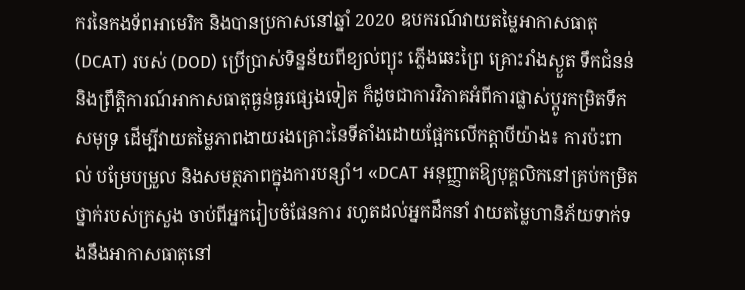ករនៃកងទ័ពអាមេរិក និងបានប្រកាសនៅឆ្នាំ 2020 ឧបករណ៍វាយតម្លៃអាកាសធាតុ (DCAT) របស់ (DOD) ប្រើប្រាស់ទិន្នន័យពីខ្យល់ព្យុះ ភ្លើងឆេះព្រៃ គ្រោះរាំងស្ងួត ទឹកជំនន់ និងព្រឹត្តិការណ៍អាកាសធាតុធ្ងន់ធ្ងរផ្សេងទៀត ក៏ដូចជាការវិភាគអំពីការផ្លាស់ប្តូរកម្រិតទឹកសមុទ្រ ដើម្បីវាយតម្លៃភាពងាយរងគ្រោះនៃទីតាំងដោយផ្អែកលើកត្តាបីយ៉ាង៖ ការប៉ះពាល់ បម្រែបម្រួល និងសមត្ថភាពក្នុងការបន្សាំ។ «DCAT អនុញ្ញាតឱ្យបុគ្គលិកនៅគ្រប់កម្រិតថ្នាក់របស់ក្រសួង ចាប់ពីអ្នករៀបចំផែនការ រហូតដល់អ្នកដឹកនាំ វាយតម្លៃហានិភ័យទាក់ទងនឹងអាកាសធាតុនៅ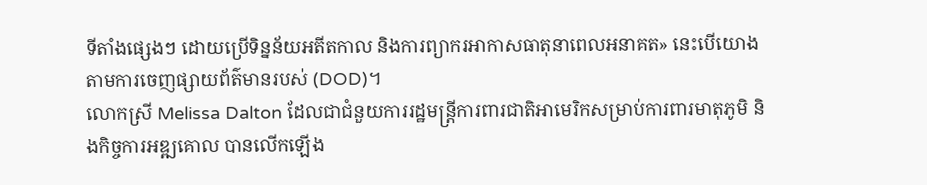ទីតាំងផ្សេងៗ ដោយប្រើទិន្នន័យអតីតកាល និងការព្យាករអាកាសធាតុនាពេលអនាគត» នេះបើយោងតាមការចេញផ្សាយព័ត៌មានរបស់ (DOD)។
លោកស្រី Melissa Dalton ដែលជាជំនួយការរដ្ឋមន្ត្រីការពារជាតិអាមេរិកសម្រាប់ការពារមាតុភូមិ និងកិច្ចការអឌ្ឍគោល បានលើកឡើង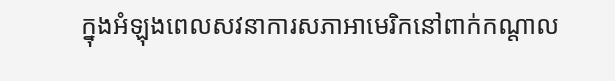ក្នុងអំឡុងពេលសវនាការសភាអាមេរិកនៅពាក់កណ្តាល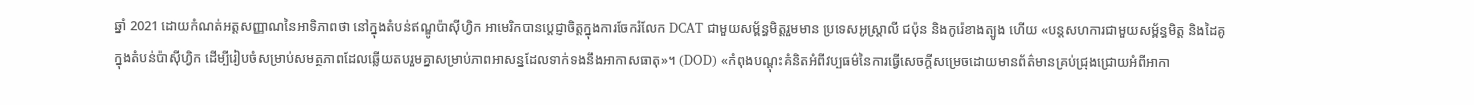ឆ្នាំ 2021 ដោយកំណត់អត្តសញ្ញាណនៃអាទិភាពថា នៅក្នុងតំបន់ឥណ្ឌូប៉ាស៊ីហ្វិក អាមេរិកបានប្តេជ្ញាចិត្តក្នុងការចែករំលែក DCAT ជាមួយសម្ព័ន្ធមិត្តរួមមាន ប្រទេសអូស្ត្រាលី ជប៉ុន និងកូរ៉េខាងត្បូង ហើយ «បន្តសហការជាមួយសម្ព័ន្ធមិត្ត និងដៃគូក្នុងតំបន់ប៉ាស៊ីហ្វិក ដើម្បីរៀបចំសម្រាប់សមត្ថភាពដែលឆ្លើយតបរួមគ្នាសម្រាប់ភាពអាសន្នដែលទាក់ទងនឹងអាកាសធាតុ»។ (DOD) «កំពុងបណ្តុះគំនិតអំពីវប្បធម៌នៃការធ្វើសេចក្តីសម្រេចដោយមានព័ត៌មានគ្រប់ជ្រុងជ្រោយអំពីអាកា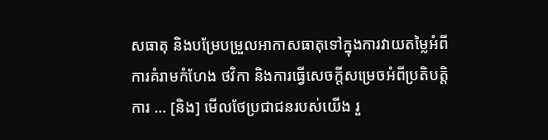សធាតុ និងបម្រែបម្រួលអាកាសធាតុទៅក្នុងការវាយតម្លៃអំពីការគំរាមកំហែង ថវិកា និងការធ្វើសេចក្តីសម្រេចអំពីប្រតិបត្តិការ … [និង] មើលថែប្រជាជនរបស់យើង រួ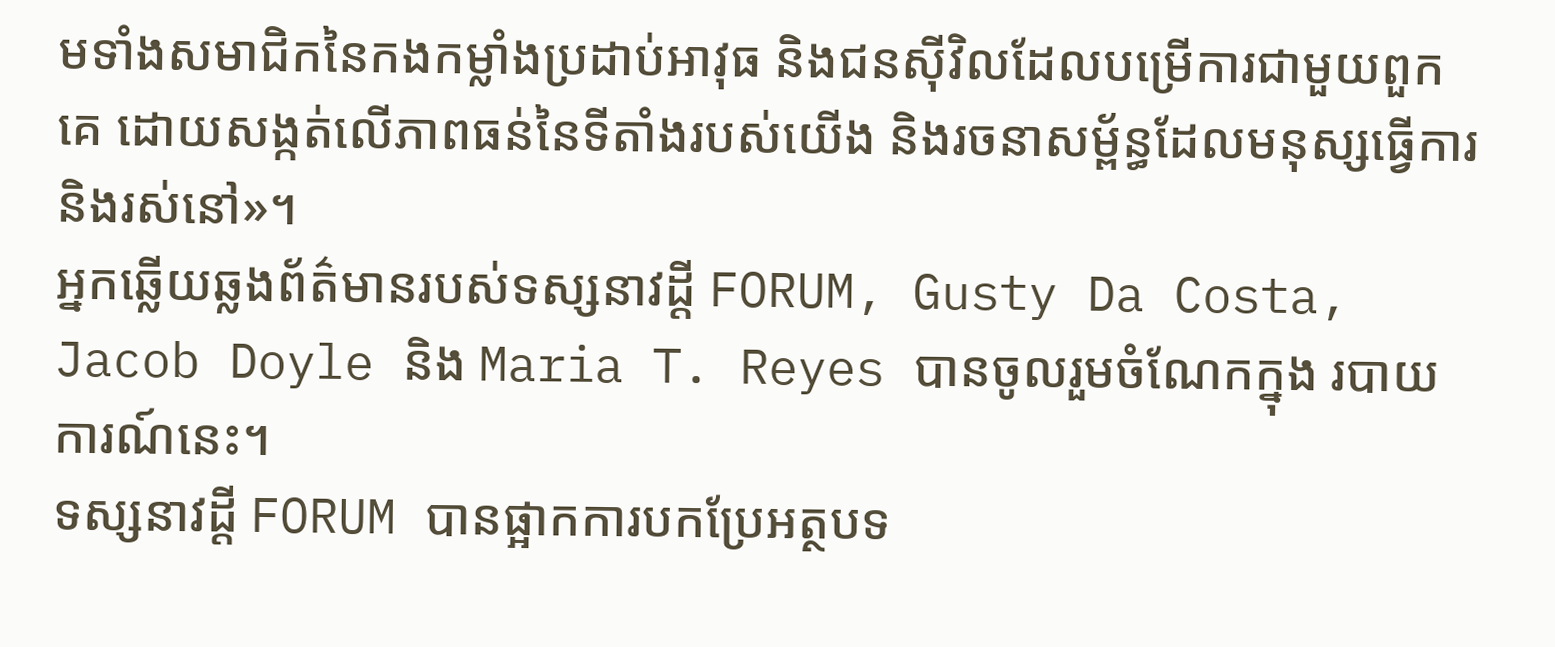មទាំងសមាជិកនៃកងកម្លាំងប្រដាប់អាវុធ និងជនស៊ីវិលដែលបម្រើការជាមួយពួកគេ ដោយសង្កត់លើភាពធន់នៃទីតាំងរបស់យើង និងរចនាសម្ព័ន្ធដែលមនុស្សធ្វើការ និងរស់នៅ»។
អ្នកឆ្លើយឆ្លងព័ត៌មានរបស់ទស្សនាវដ្តី FORUM, Gusty Da Costa, Jacob Doyle និង Maria T. Reyes បានចូលរួមចំណែកក្នុង របាយការណ៍នេះ។
ទស្សនាវដ្តី FORUM បានផ្អាកការបកប្រែអត្ថបទ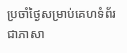ប្រចាំថ្ងៃសម្រាប់គេហទំព័រជាភាសា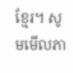ខ្មែរ។ សូមមើលភា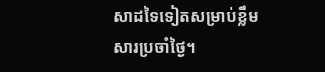សាដទៃទៀតសម្រាប់ខ្លឹមសារប្រចាំថ្ងៃ។